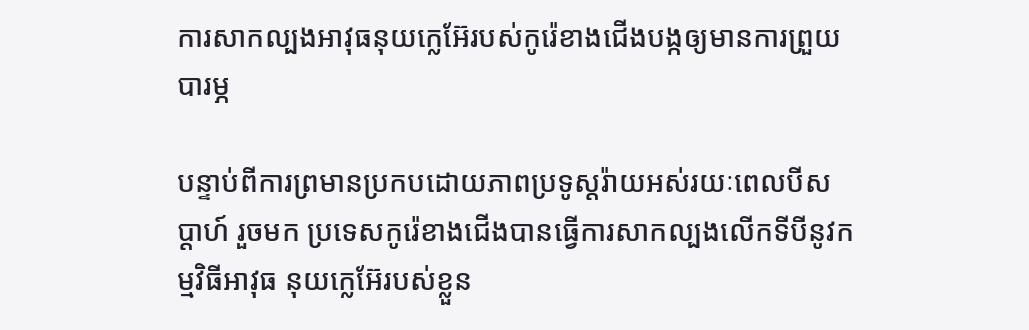ការសាកល្បងអាវុធនុយក្លេអ៊ែរបស់កូរ៉េខាងជើងបង្កឲ្យមានការព្រួយបារម្ភ

បន្ទាប់ពីការព្រមានប្រកបដោយភាពប្រទូស្តរ៉ាយអស់រយៈពេលបីសប្តាហ៍ រួចមក ប្រទេសកូរ៉េខាងជើងបានធ្វើការសាកល្បងលើកទីបីនូវកម្មវិធីអាវុធ នុយក្លេអ៊ែរបស់ខ្លួន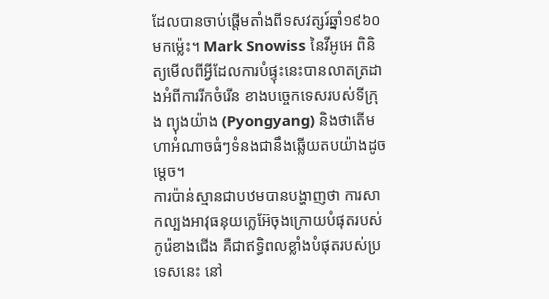ដែលបានចាប់ផ្តើមតាំងពីទសវត្សរ៍ឆ្នាំ១៩៦០មកម៉្លេះ។ Mark Snowiss នៃវីអូអេ ពិនិត្យមើលពីអ្វីដែលការបំផ្ទុះនេះបានលាតត្រដាងអំពីការរីកចំរើន ខាងបច្ចេកទេសរបស់ទីក្រុង ព្យុងយ៉ាង (Pyongyang) និងថាតើមហាអំណាចធំៗទំនងជានឹងឆ្លើយតបយ៉ាងដូចម្តេច។
ការប៉ាន់ស្មានជាបឋមបានបង្ហាញថា ការសាកល្បងអាវុធនុយក្លេអ៊ែចុងក្រោយបំផុតរបស់កូរ៉េខាងជើង គឺជាឥទ្ធិពលខ្លាំងបំផុតរបស់ប្រទេសនេះ នៅ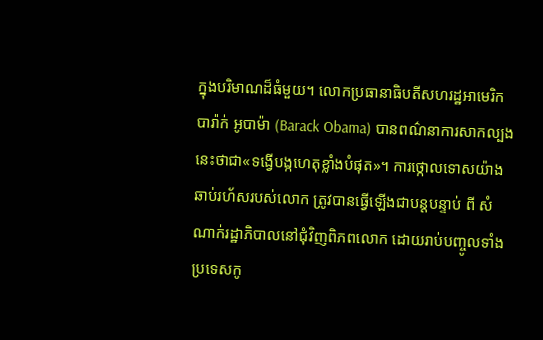ក្នុងបរិមាណដ៏ធំមួយ។ លោកប្រធានាធិបតីសហរដ្ឋអាមេរិក បារ៉ាក់ អូបាម៉ា (Barack Obama) បានពណ៌នាការសាកល្បងនេះថាជា«ទង្វើបង្កហេតុខ្លាំងបំផុត»។ ការថ្កោលទោសយ៉ាងឆាប់រហ័សរបស់លោក ត្រូវបានធ្វើឡើងជាបន្តបន្ទាប់ ពី សំណាក់រដ្ឋាភិបាលនៅជុំវិញពិភពលោក ដោយរាប់បញ្ចូលទាំងប្រទេសកូ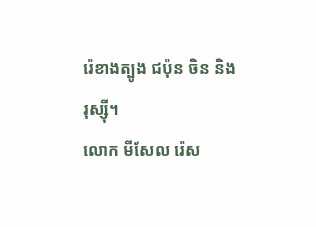រ៉េខាងត្បូង ជប៉ុន ចិន និង រុស្ស៊ី។
លោក មីសែល រ៉េស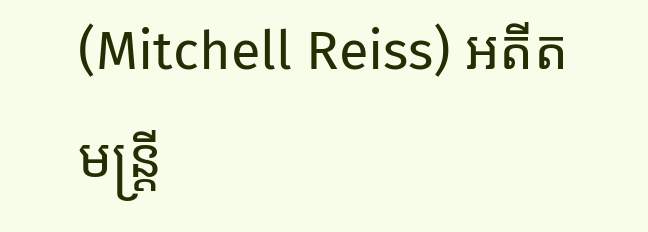(Mitchell Reiss) អតីតមន្ត្រី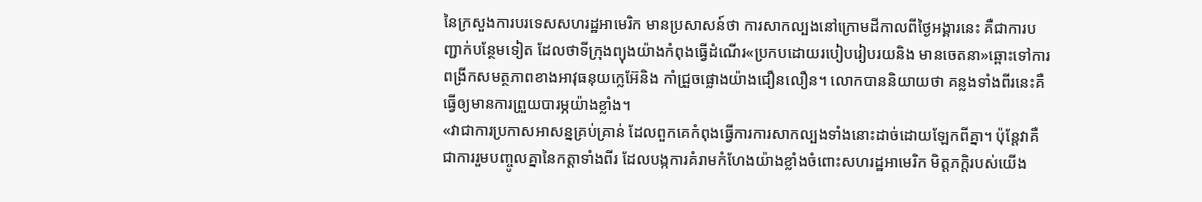នៃក្រសួងការបរទេសសហរដ្ឋអាមេរិក មានប្រសាសន៍ថា ការសាកល្បងនៅក្រោមដីកាលពីថ្ងៃអង្គារនេះ គឺជាការបញ្ជាក់បន្ថែមទៀត ដែលថាទីក្រុងព្យុងយ៉ាងកំពុងធ្វើដំណើរ«ប្រកបដោយរបៀបរៀបរយនិង មានចេតនា»ឆ្ពោះទៅការពង្រីកសមត្ថភាពខាងអាវុធនុយក្លេអ៊ែនិង កាំជ្រួចផ្លោងយ៉ាងជឿនលឿន។ លោកបាននិយាយថា គន្លងទាំងពីរនេះគឺធ្វើឲ្យមានការព្រួយបារម្ភយ៉ាងខ្លាំង។
«វាជាការប្រកាសអាសន្នគ្រប់គ្រាន់ ដែលពួកគេកំពុងធ្វើការការសាកល្បងទាំងនោះដាច់ដោយឡែកពីគ្នា។ ប៉ុន្តែវាគឺជាការរួមបញ្ចូលគ្នានៃកត្តាទាំងពីរ ដែលបង្កការគំរាមកំហែងយ៉ាងខ្លាំងចំពោះសហរដ្ឋអាមេរិក មិត្តភក្តិរបស់យើង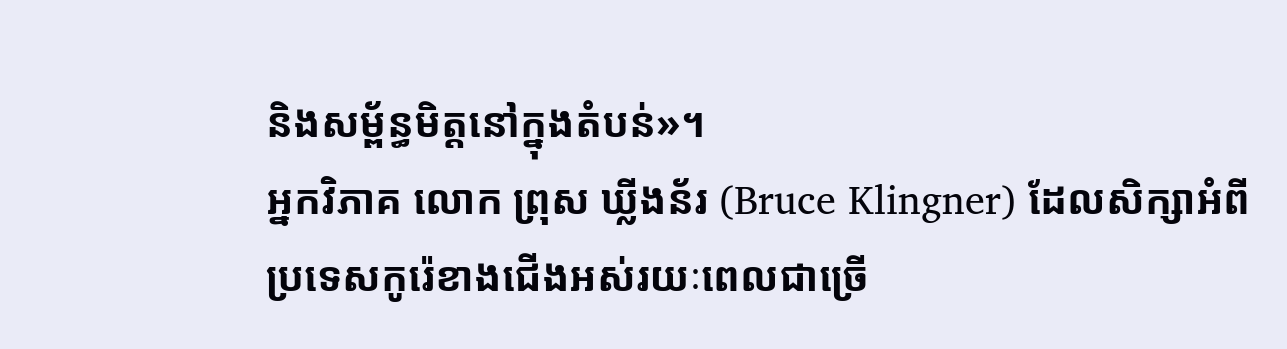និងសម្ព័ន្ធមិត្តនៅក្នុងតំបន់»។
អ្នកវិភាគ លោក ព្រុស ឃ្លីងន័រ (Bruce Klingner) ដែលសិក្សាអំពីប្រទេសកូរ៉េខាងជើងអស់រយៈពេលជាច្រើ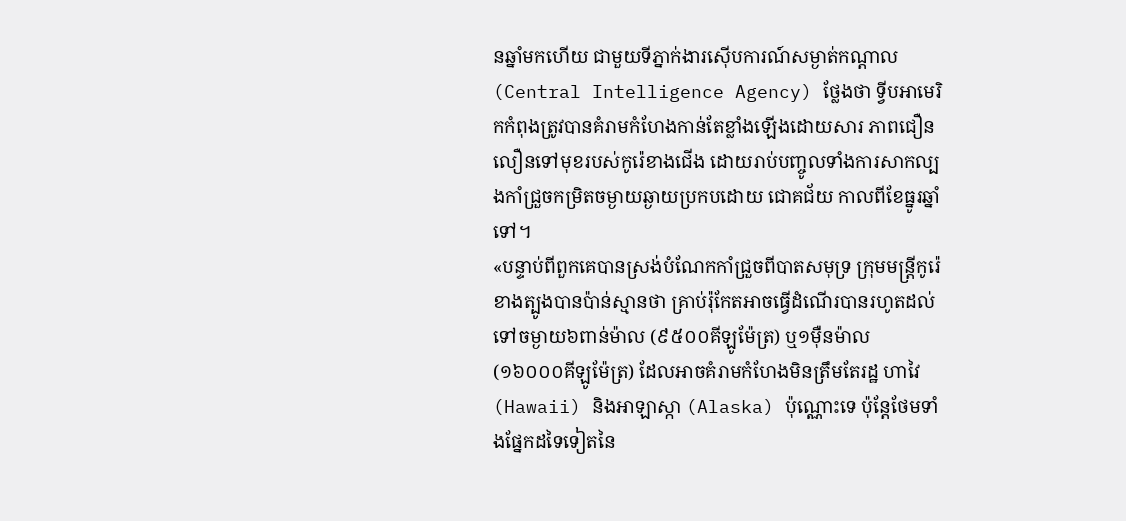នឆ្នាំមកហើយ ជាមួយទីភ្នាក់ងារស៊ើបការណ៍សម្ងាត់កណ្តាល (Central Intelligence Agency) ថ្លែងថា ទ្វីបអាមេរិកកំពុងត្រូវបានគំរាមកំហែងកាន់តែខ្លាំងឡើងដោយសារ ភាពជឿនលឿនទៅមុខរបស់កូរ៉េខាងជើង ដោយរាប់បញ្ចូលទាំងការសាកល្បងកាំជ្រួចកម្រិតចម្ងាយឆ្ងាយប្រកបដោយ ជោគជ័យ កាលពីខែធ្នូរឆ្នាំទៅ។
«បន្ទាប់ពីពួកគេបានស្រង់បំណែកកាំជ្រួចពីបាតសមុទ្រ ក្រុមមន្ត្រីកូរ៉េខាងត្បូងបានប៉ាន់ស្មានថា គ្រាប់រ៉ុកែតអាចធ្វើដំណើរបានរហូតដល់ទៅចម្ងាយ៦ពាន់ម៉ាល (៩៥០០គីឡូម៉ែត្រ) ឬ១ម៉ឺនម៉ាល (១៦០០០គីឡូម៉ែត្រ) ដែលអាចគំរាមកំហែងមិនត្រឹមតែរដ្ឋ ហាវៃ (Hawaii) និងអាឡាស្កា (Alaska) ប៉ុណ្ណោះទេ ប៉ុន្តែថែមទាំងផ្នែកដទៃទៀតនៃ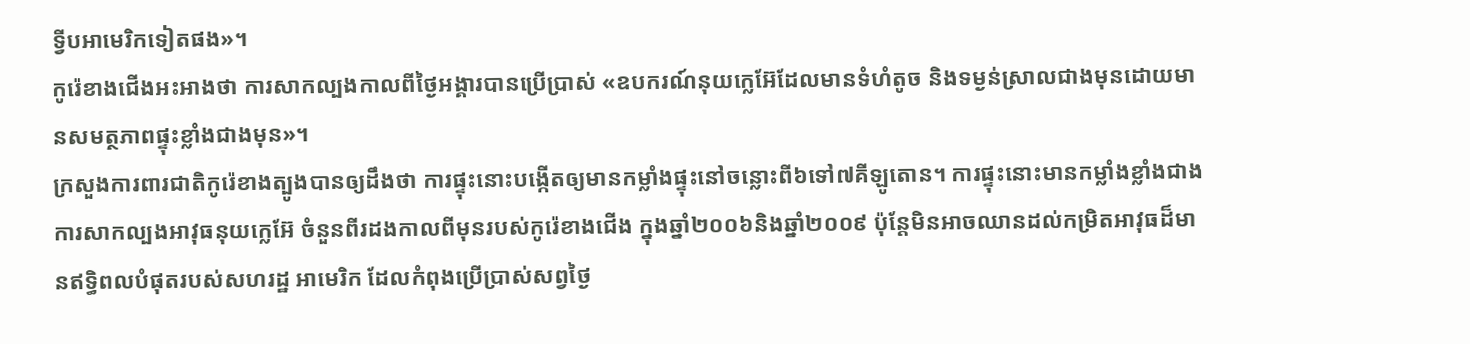ទ្វីបអាមេរិកទៀតផង»។
កូរ៉េខាងជើងអះអាងថា ការសាកល្បងកាលពីថ្ងៃអង្គារបានប្រើប្រាស់ «ឧបករណ៍នុយក្លេអ៊ែដែលមានទំហំតូច និងទម្ងន់ស្រាលជាងមុនដោយមានសមត្ថភាពផ្ទុះខ្លាំងជាងមុន»។
ក្រសួងការពារជាតិកូរ៉េខាងត្បូងបានឲ្យដឹងថា ការផ្ទុះនោះបង្កើតឲ្យមានកម្លាំងផ្ទុះនៅចន្លោះពី៦ទៅ៧គីឡូតោន។ ការផ្ទុះនោះមានកម្លាំងខ្លាំងជាងការសាកល្បងអាវុធនុយក្លេអ៊ែ ចំនួនពីរដងកាលពីមុនរបស់កូរ៉េខាងជើង ក្នុងឆ្នាំ២០០៦និងឆ្នាំ២០០៩ ប៉ុន្តែមិនអាចឈានដល់កម្រិតអាវុធដ៏មានឥទ្ធិពលបំផុតរបស់សហរដ្ឋ អាមេរិក ដែលកំពុងប្រើប្រាស់សព្វថ្ងៃ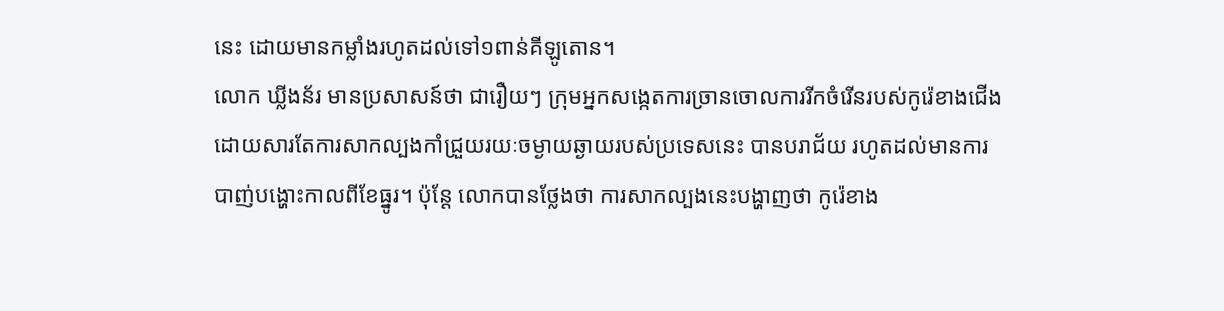នេះ ដោយមានកម្លាំងរហូតដល់ទៅ១ពាន់គីឡូតោន។
លោក ឃ្លីងន័រ មានប្រសាសន៍ថា ជារឿយៗ ក្រុមអ្នកសង្កេតការច្រានចោលការរីកចំរើនរបស់កូរ៉េខាងជើង ដោយសារតែការសាកល្បងកាំជ្រួយរយៈចម្ងាយឆ្ងាយរបស់ប្រទេសនេះ បានបរាជ័យ រហូតដល់មានការបាញ់បង្ហោះកាលពីខែធ្នូរ។ ប៉ុន្តែ លោកបានថ្លែងថា ការសាកល្បងនេះបង្ហាញថា កូរ៉េខាង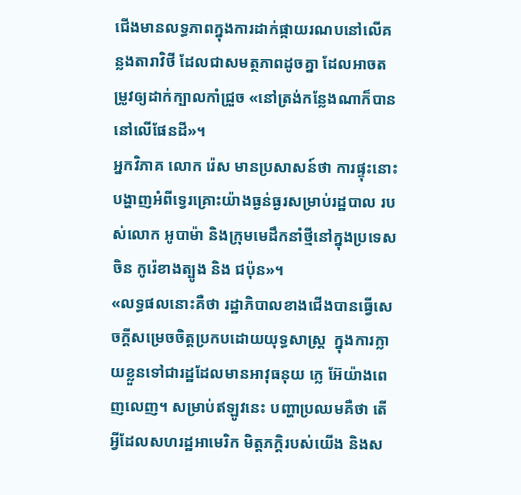ជើងមានលទ្ធភាពក្នុងការដាក់ផ្កាយរណបនៅលើគន្លងតារាវិថី ដែលជាសមត្ថភាពដូចគ្នា ដែលអាចតម្រូវឲ្យដាក់ក្បាលកាំជ្រួច «នៅត្រង់កន្លែងណាក៏បាននៅលើផែនដី»។
អ្នកវិភាគ លោក រ៉េស មានប្រសាសន៍ថា ការផ្ទុះនោះបង្ហាញអំពីទ្វេរគ្រោះយ៉ាងធ្ងន់ធ្ងរសម្រាប់រដ្ឋបាល របស់លោក អូបាម៉ា និងក្រុមមេដឹកនាំថ្មីនៅក្នុងប្រទេសចិន កូរ៉េខាងត្បូង និង ជប៉ុន»។
«លទ្ធផលនោះគឺថា រដ្ឋាភិបាលខាងជើងបានធ្វើសេចក្តីសម្រេចចិត្តប្រកបដោយយុទ្ធសាស្ត្រ  ក្នុងការក្លាយខ្លួនទៅជារដ្ឋដែលមានអាវុធនុយ ក្លេ អ៊ែយ៉ាងពេញលេញ។ សម្រាប់ឥឡូវនេះ បញ្ហាប្រឈមគឺថា តើអ្វីដែលសហរដ្ឋអាមេរិក មិត្តភក្តិរបស់យើង និងស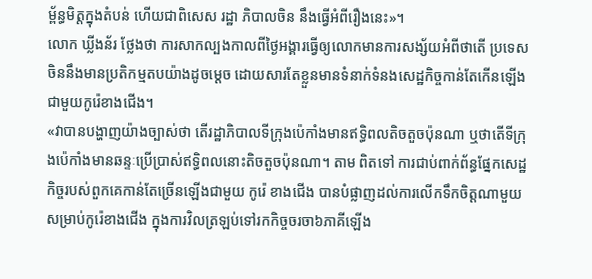ម្ព័ន្ធមិត្តក្នុងតំបន់ ហើយជាពិសេស រដ្ឋា ភិបាលចិន នឹងធ្វើអំពីរឿងនេះ»។
លោក ឃ្លីងន័រ ថ្លែងថា ការសាកល្បងកាលពីថ្ងៃអង្គារធ្វើឲ្យលោកមានការសង្ស័យអំពីថាតើ ប្រទេសចិននឹងមានប្រតិកម្មតបយ៉ាងដូចម្តេច ដោយសារតែខ្លួនមានទំនាក់ទំនងសេដ្ឋកិច្ចកាន់តែកើនឡើង ជាមួយកូរ៉េខាងជើង។
«វាបានបង្ហាញយ៉ាងច្បាស់ថា តើរដ្ឋាភិបាលទីក្រុងប៉េកាំងមានឥទ្ធិពលតិចតួចប៉ុនណា ឬថាតើទីក្រុងប៉េកាំងមានឆន្ទៈប្រើប្រាស់ឥទ្ធិពលនោះតិចតួចប៉ុនណា។ តាម ពិតទៅ ការជាប់ពាក់ព័ន្ធផ្នែកសេដ្ឋកិច្ចរបស់ពួកគេកាន់តែច្រើនឡើងជាមួយ កូរ៉េ ខាងជើង បានបំផ្លាញដល់ការលើកទឹកចិត្តណាមួយ សម្រាប់កូរ៉េខាងជើង ក្នុងការវិលត្រឡប់ទៅរកកិច្ចចរចា៦ភាគីឡើង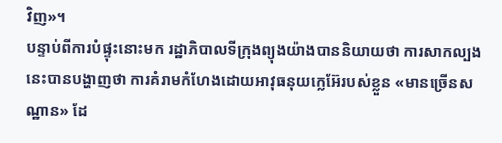វិញ»។
បន្ទាប់ពីការបំផ្ទុះនោះមក រដ្ឋាភិបាលទីក្រុងព្យុងយ៉ាងបាននិយាយថា ការសាកល្បងនេះបានបង្ហាញថា ការគំរាមកំហែងដោយអាវុធនុយក្លេអ៊ែរបស់ខ្លួន «មានច្រើនសណ្ឋាន» ដែ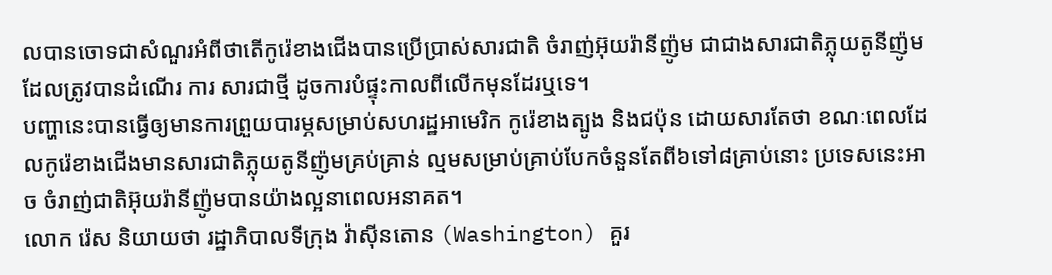លបានចោទជាសំណួរអំពីថាតើកូរ៉េខាងជើងបានប្រើប្រាស់សារជាតិ ចំរាញ់អ៊ុយរ៉ានីញ៉ូម ជាជាងសារជាតិភ្លុយតូនីញ៉ូមដែលត្រូវបានដំណើរ ការ សារជាថ្មី ដូចការបំផ្ទុះកាលពីលើកមុនដែរឬទេ។
បញ្ហានេះបានធ្វើឲ្យមានការព្រួយបារម្ភសម្រាប់សហរដ្ឋអាមេរិក កូរ៉េខាងត្បូង និងជប៉ុន ដោយសារតែថា ខណៈពេលដែលកូរ៉េខាងជើងមានសារជាតិភ្លុយតូនីញ៉ូមគ្រប់គ្រាន់ ល្មមសម្រាប់គ្រាប់បែកចំនួនតែពី៦ទៅ៨គ្រាប់នោះ ប្រទេសនេះអាច ចំរាញ់ជាតិអ៊ុយរ៉ានីញ៉ូមបានយ៉ាងល្អនាពេលអនាគត។
លោក រ៉េស និយាយថា រដ្ឋាភិបាលទីក្រុង វ៉ាស៊ីនតោន (Washington) គួរ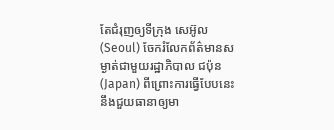តែជំរុញឲ្យទីក្រុង សេអ៊ូល (Seoul) ចែករំលែកព័ត៌មានសម្ងាត់ជាមួយរដ្ឋាភិបាល ជប៉ុន (Japan) ពីព្រោះការធ្វើបែបនេះ នឹងជួយធានាឲ្យមា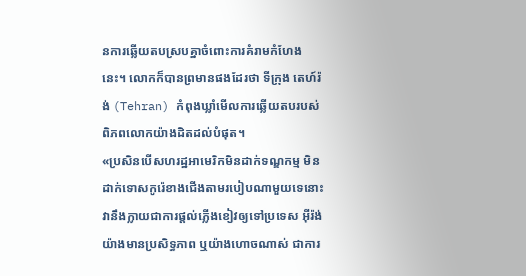នការឆ្លើយតបស្របគ្នាចំពោះការគំរាមកំហែងនេះ។ លោកក៏បានព្រមានផងដែរថា ទីក្រុង តេហ៍រ៉ង់ (Tehran) កំពុងឃ្លាំមើលការឆ្លើយតបរបស់ពិភពលោកយ៉ាងដិតដល់បំផុត។
«ប្រសិនបើសហរដ្ឋអាមេរិកមិនដាក់ទណ្ឌកម្ម មិនដាក់ទោសកូរ៉េខាងជើងតាមរបៀបណាមួយទេនោះ វានឹងក្លាយជាការផ្តល់ភ្លើងខៀវឲ្យទៅប្រទេស អ៊ីរ៉ង់ យ៉ាងមានប្រសិទ្ធភាព ឬយ៉ាងហោចណាស់ ជាការ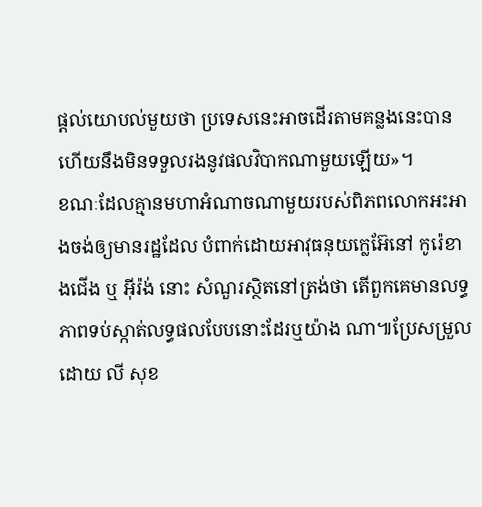ផ្តល់យោបល់មួយថា ប្រទេសនេះអាចដើរតាមគន្លងនេះបាន ហើយនឹងមិនទទួលរងនូវផលវិបាកណាមួយឡើយ»។
ខណៈដែលគ្មានមហាអំណាចណាមួយរបស់ពិភពលោកអះអាងចង់ឲ្យមានរដ្ឋដែល បំពាក់ដោយអាវុធនុយក្លេអ៊ែនៅ កូរ៉េខាងជើង ឬ អ៊ីរ៉ង់ នោះ សំណួរស្ថិតនៅត្រង់ថា តើពួកគេមានលទ្ធភាពទប់ស្កាត់លទ្ធផលបែបនោះដែរឬយ៉ាង ណា៕ប្រែសម្រួលដោយ លី សុខ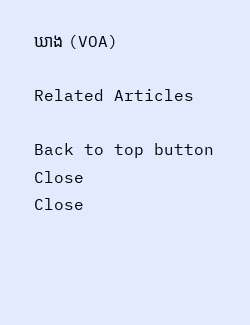ឃាង (VOA)

Related Articles

Back to top button
Close
Close